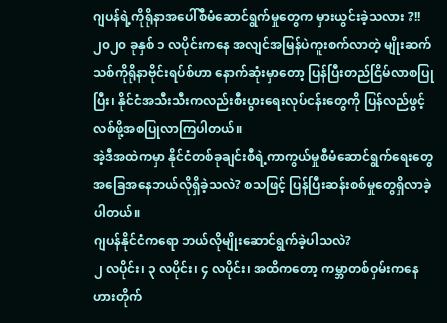ဂျပန်ရဲ့ကိုရိုနာအပေါ်စီမံဆောင်ရွက်မှုတွေက မှားယွင်းခဲ့သလား ?!!
၂၀၂၀ ခုနှစ် ၁ လပိုင်းကနေ အလျင်အမြန်ပဲကူးစက်လာတဲ့ မျိုးဆက်သစ်ကိုရိုနာဗိုင်းရပ်စ်ဟာ နောက်ဆုံးမှာတော့ ပြန်ပြီးတည်ငြိမ်လာစပြုပြီး၊ နိုင်ငံအသီးသီးကလည်းစီးပွားရေးလုပ်ငန်းတွေကို ပြန်လည်ဖွင့်လစ်ဖို့အစပြုလာကြပါတယ်။
အဲ့ဒီအထဲကမှာ နိုင်ငံတစ်ခုချင်းစီရဲ့ကာကွယ်မှုစီမံဆောင်ရွက်ရေးတွေ အခြေအနေဘယ်လိုရှိခဲ့သလဲ? စသဖြင့် ပြန်ပြီးဆန်းစစ်မှုတွေရှိလာခဲ့ပါတယ်။
ဂျပန်နိုင်ငံကရော ဘယ်လိုမျိုးဆောင်ရွက်ခဲ့ပါသလဲ?
၂ လပိုင်း၊ ၃ လပိုင်း၊ ၄ လပိုင်း၊ အထိကတော့ ကမ္ဘာတစ်ဝှမ်းကနေဟားတိုက်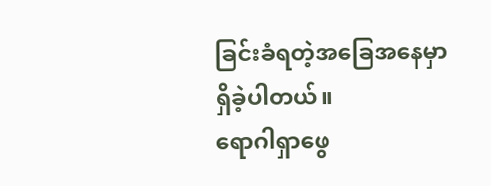ခြင်းခံရတဲ့အခြေအနေမှာရှိခဲ့ပါတယ်။
ရောဂါရှာဖွေ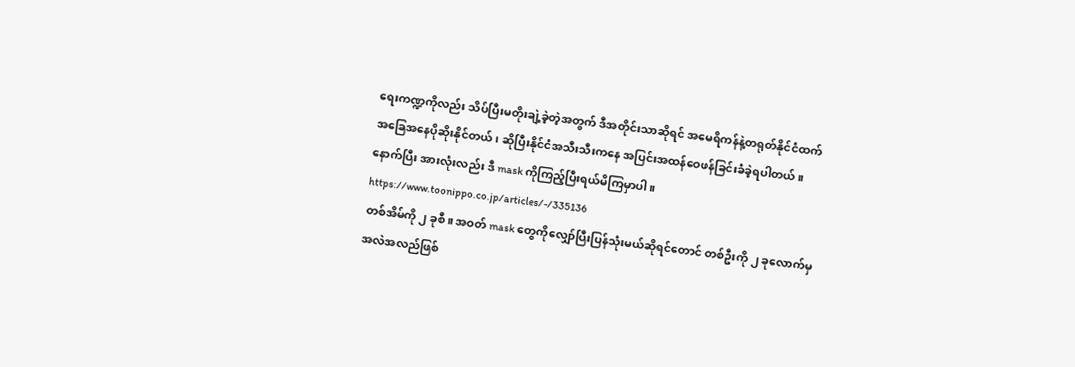ရေးကဏ္ဍကိုလည်း သိပ်ပြီးမတိုးချဲ့ခဲ့တဲ့အတွက် ဒီအတိုင်းသာဆိုရင် အမေရိကန်နဲ့တရုတ်နိုင်ငံထက် အခြေအနေပိုဆိုးနိုင်တယ်၊ ဆိုပြီးနိုင်ငံအသီးသီးကနေ အပြင်းအထန်ဝေဖန်ခြင်းခံခဲ့ရပါတယ်။
နောက်ပြီး အားလုံးလည်း ဒီ mask ကိုကြည့်ပြီးရယ်မိကြမှာပါ။
https://www.toonippo.co.jp/articles/-/335136
တစ်အိမ်ကို ၂ ခုစီ။ အဝတ် mask တွေကိုလျှော်ပြီးပြန်သုံးမယ်ဆိုရင်တောင် တစ်ဦးကို ၂ ခုလောက်မှအလဲအလည်ဖြစ်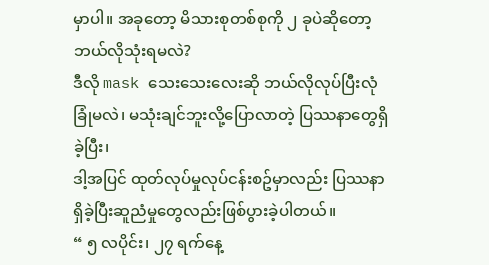မှာပါ။ အခုတော့ မိသားစုတစ်စုကို ၂ ခုပဲဆိုတော့ ဘယ်လိုသုံးရမလဲ?
ဒီလို mask သေးသေးလေးဆို ဘယ်လိုလုပ်ပြီးလုံခြုံမလဲ၊ မသုံးချင်ဘူးလို့ပြောလာတဲ့ ပြဿနာတွေရှိခဲ့ပြီး၊
ဒါ့အပြင် ထုတ်လုပ်မှုလုပ်ငန်းစဥ်မှာလည်း ပြဿနာရှိခဲ့ပြီးဆူညံမှုတွေလည်းဖြစ်ပွားခဲ့ပါတယ်။
“ ၅ လပိုင်း၊ ၂၇ ရက်နေ့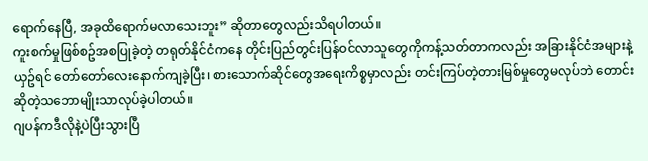ရောက်နေပြီ, အခုထိရောက်မလာသေးဘူး” ဆိုတာတွေလည်းသိရပါတယ်။
ကူးစက်မှုဖြစ်စဥ်အစပြုခဲ့တဲ့ တရုတ်နိုင်ငံကနေ တိုင်းပြည်တွင်းပြန်ဝင်လာသူတွေကိုကန့်သတ်တာကလည်း အခြားနိုင်ငံအများနဲ့ယှဥ်ရင် တော်တော်လေးနောက်ကျခဲ့ပြီး၊ စားသောက်ဆိုင်တွေအရေးကိစ္စမှာလည်း တင်းကြပ်တဲ့တားမြစ်မှုတွေမလုပ်ဘဲ တောင်းဆိုတဲ့သဘောမျိုးသာလုပ်ခဲ့ပါတယ်။
ဂျပန်ကဒီလိုနဲ့ပဲပြီးသွားပြီ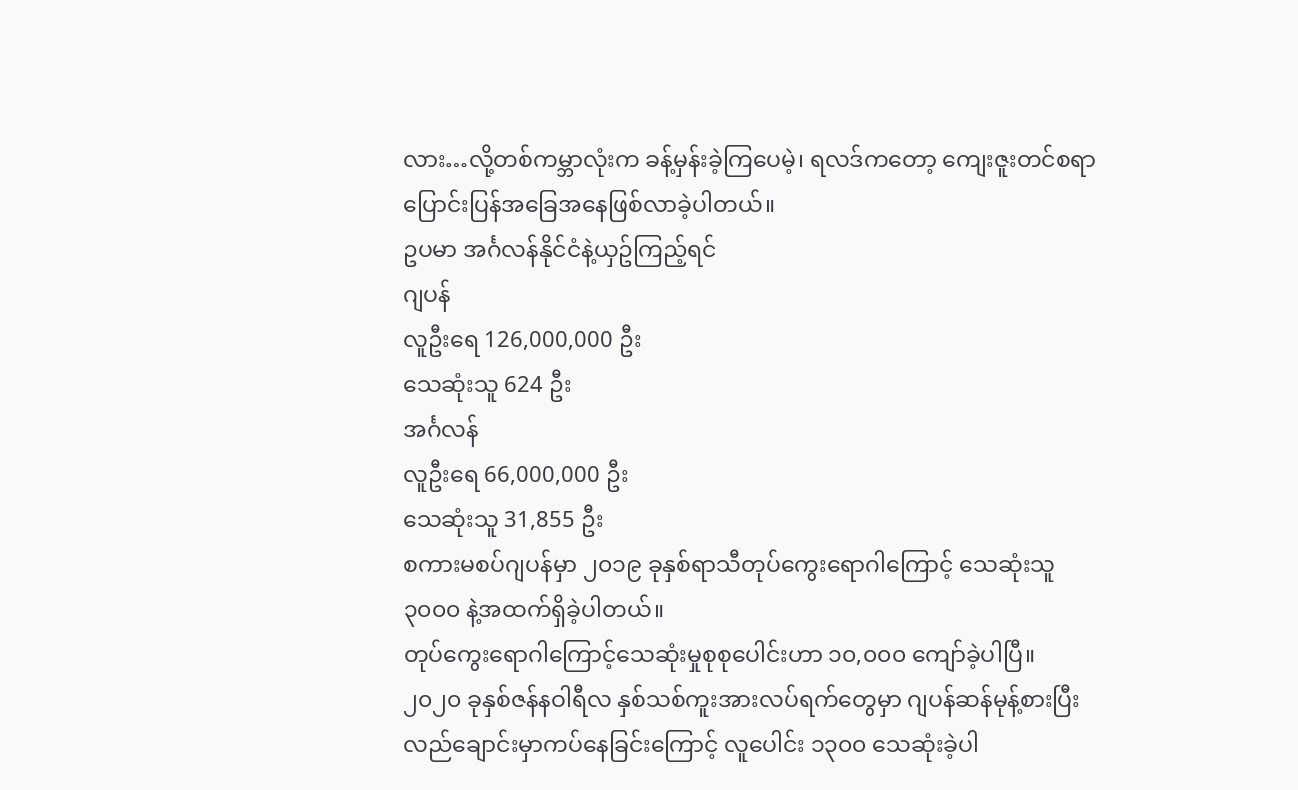လား…လို့တစ်ကမ္ဘာလုံးက ခန့်မှန်းခဲ့ကြပေမဲ့၊ ရလဒ်ကတော့ ကျေးဇူးတင်စရာပြောင်းပြန်အခြေအနေဖြစ်လာခဲ့ပါတယ်။
ဥပမာ အင်္ဂလန်နိုင်ငံနဲ့ယှဥ်ကြည့်ရင်
ဂျပန်
လူဦးရေ 126,000,000 ဦး
သေဆုံးသူ 624 ဦး
အင်္ဂလန်
လူဦးရေ 66,000,000 ဦး
သေဆုံးသူ 31,855 ဦး
စကားမစပ်ဂျပန်မှာ ၂၀၁၉ ခုနှစ်ရာသီတုပ်ကွေးရောဂါကြောင့် သေဆုံးသူ ၃၀၀၀ နဲ့အထက်ရှိခဲ့ပါတယ်။
တုပ်ကွေးရောဂါကြောင့်သေဆုံးမှုစုစုပေါင်းဟာ ၁၀,၀၀၀ ကျော်ခဲ့ပါပြီ။
၂၀၂၀ ခုနှစ်ဇန်နဝါရီလ နှစ်သစ်ကူးအားလပ်ရက်တွေမှာ ဂျပန်ဆန်မုန့်စားပြီးလည်ချောင်းမှာကပ်နေခြင်းကြောင့် လူပေါင်း ၁၃၀၀ သေဆုံးခဲ့ပါ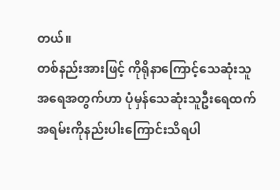တယ်။
တစ်နည်းအားဖြင့် ကိုရိုနာကြောင့်သေဆုံးသူအရေအတွက်ဟာ ပုံမှန်သေဆုံးသူဦးရေထက် အရမ်းကိုနည်းပါးကြောင်းသိရပါ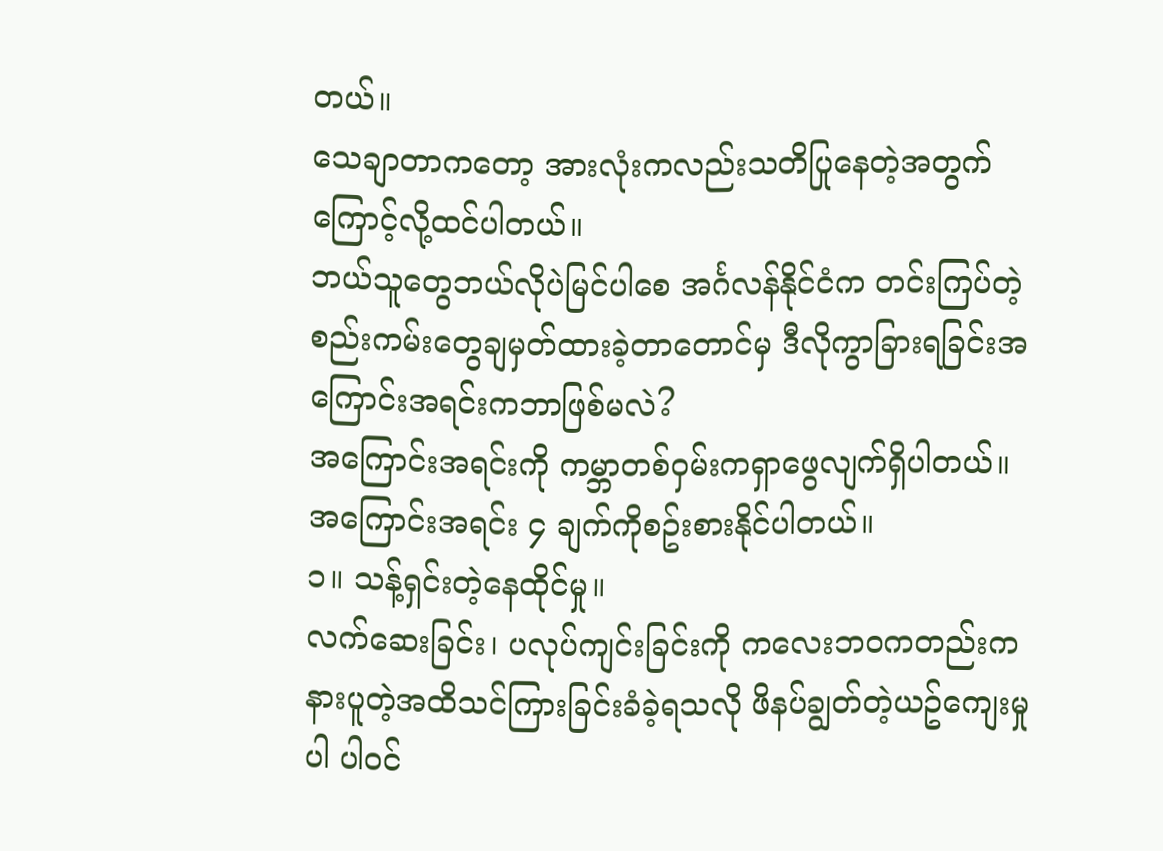တယ်။
သေချာတာကတော့ အားလုံးကလည်းသတိပြုနေတဲ့အတွက်ကြောင့်လို့ထင်ပါတယ်။
ဘယ်သူတွေဘယ်လိုပဲမြင်ပါစေ အင်္ဂလန်နိုင်ငံက တင်းကြပ်တဲ့စည်းကမ်းတွေချမှတ်ထားခဲ့တာတောင်မှ ဒီလိုကွာခြားရခြင်းအကြောင်းအရင်းကဘာဖြစ်မလဲ?
အကြောင်းအရင်းကို ကမ္ဘာတစ်ဝှမ်းကရှာဖွေလျက်ရှိပါတယ်။
အကြောင်းအရင်း ၄ ချက်ကိုစဥ်းစားနိုင်ပါတယ်။
၁။ သန့်ရှင်းတဲ့နေထိုင်မှု။
လက်ဆေးခြင်း၊ ပလုပ်ကျင်းခြင်းကို ကလေးဘဝကတည်းကနားပူတဲ့အထိသင်ကြားခြင်းခံခဲ့ရသလို ဖိနပ်ချွတ်တဲ့ယဥ်ကျေးမှုပါ ပါဝင်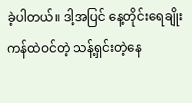ခဲ့ပါတယ်။ ဒါ့အပြင် နေ့တိုင်းရေချိုးကန်ထဲဝင်တဲ့ သန့်ရှင်းတဲ့နေ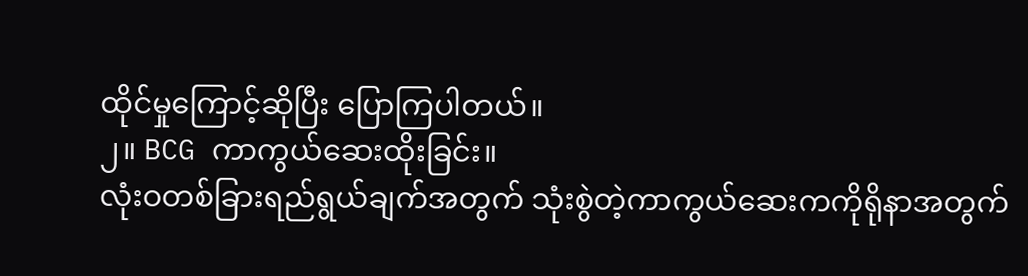ထိုင်မှုကြောင့်ဆိုပြီး ပြောကြပါတယ်။
၂။ BCG ကာကွယ်ဆေးထိုးခြင်း။
လုံးဝတစ်ခြားရည်ရွယ်ချက်အတွက် သုံးစွဲတဲ့ကာကွယ်ဆေးကကိုရိုနာအတွက်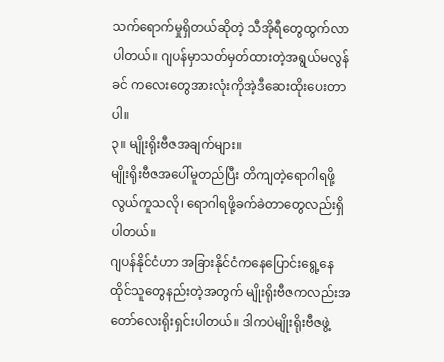သက်ရောက်မှုရှိတယ်ဆိုတဲ့ သီအိုရီတွေထွက်လာပါတယ်။ ဂျပန်မှာသတ်မှတ်ထားတဲ့အရွယ်မလွန်ခင် ကလေးတွေအားလုံးကိုအဲ့ဒီဆေးထိုးပေးတာပါ။
၃။ မျိုးရိုးဗီဇအချက်များ။
မျိုးရိုးဗီဇအပေါ်မူတည်ပြီး တိကျတဲ့ရောဂါရဖို့လွယ်ကူသလို၊ ရောဂါရဖို့ခက်ခဲတာတွေလည်းရှိပါတယ်။
ဂျပန်နိုင်ငံဟာ အခြားနိုင်ငံကနေပြောင်းရွေ့နေထိုင်သူတွေနည်းတဲ့အတွက် မျိုးရိုးဗီဇကလည်းအတော်လေးရိုးရှင်းပါတယ်။ ဒါကပဲမျိုးရိုးဗီဇဖွဲ့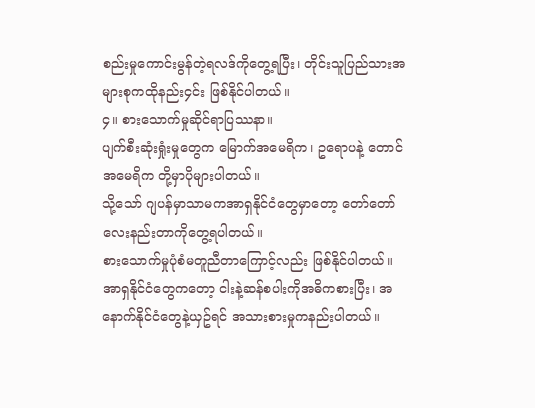စည်းမှုကောင်းမွန်တဲ့ရလဒ်ကိုတွေ့ရပြီး၊ တိုင်းသူပြည်သားအများစုကထိုနည်း၄င်း ဖြစ်နိုင်ပါတယ်။
၄။ စားသောက်မှုဆိုင်ရာပြဿနာ။
ပျက်စီးဆုံးရှုံးမှုတွေက မြောက်အမေရိက၊ ဥရောပနဲ့ တောင်အမေရိက တို့မှာပိုများပါတယ်။
သို့သော် ဂျပန်မှာသာမကအာရှနိုင်ငံတွေမှာတော့ တော်တော်လေးနည်းတာကိုတွေ့ရပါတယ်။
စားသောက်မှုပုံစံမတူညီတာကြောင့်လည်း ဖြစ်နိုင်ပါတယ်။
အာရှနိုင်ငံတွေကတော့ ငါးနဲ့ဆန်စပါးကိုအဓိကစားပြီး၊ အနောက်နိုင်ငံတွေနဲ့ယှဥ်ရင် အသားစားမှုကနည်းပါတယ်။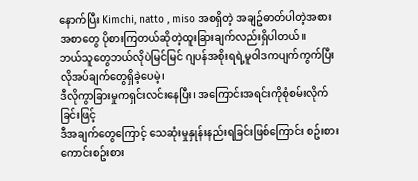နောက်ပြီး Kimchi, natto , miso အစရှိတဲ့ အချဥ်ဓာတ်ပါတဲ့အစားအစာတွေ ပိုစားကြတယ်ဆိုတဲ့ထူးခြားချက်လည်းရှိပါတယ်။
ဘယ်သူတွေဘယ်လိုပဲမြင်မြင် ဂျပန်အစိုးရရဲ့မူဝါဒကပျက်ကွက်ပြီး လိုအပ်ချက်တွေရှိခဲ့ပေမဲ့၊
ဒီလိုကွာခြားမှုကရှင်းလင်းနေပြီး၊ အကြောင်းအရင်းကိုစုံစမ်းလိုက်ခြင်းဖြင့်
ဒီအချက်တွေကြောင့် သေဆုံးမှုနှုန်းနည်းရခြင်းဖြစ်ကြောင်း စဥ်းစားကောင်းစဥ်းစား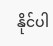နိုင်ပါ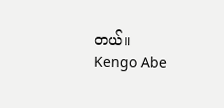တယ်။
Kengo Abe